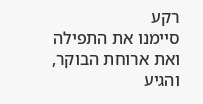רקע
סיימנו את התפילה ואת ארוחת הבוקר, והגיע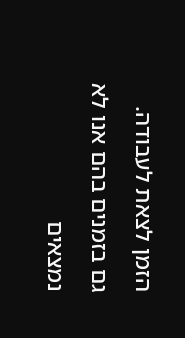הזמן לצאת לעבודה.
גם בזמנים בהם אנו לא נמצאים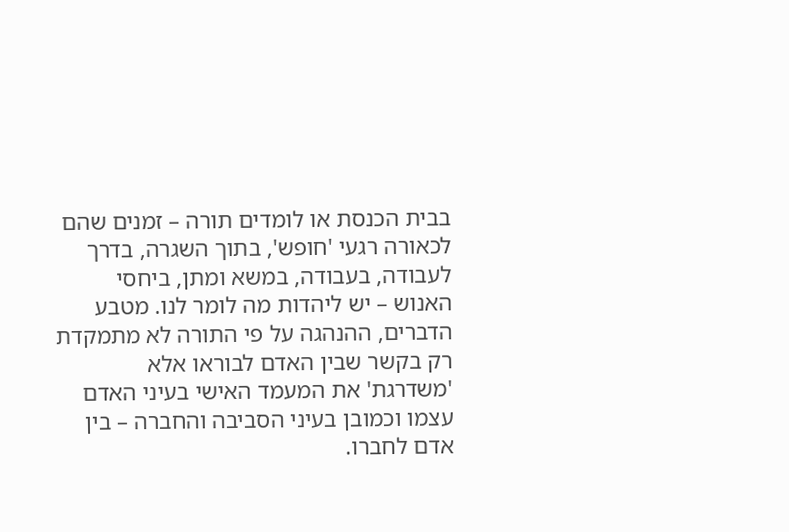בבית הכנסת או לומדים תורה – זמנים שהם לכאורה רגעי 'חופש', בתוך השגרה, בדרך לעבודה, בעבודה, במשא ומתן, ביחסי האנוש – יש ליהדות מה לומר לנו. מטבע הדברים, ההנהגה על פי התורה לא מתמקדת רק בקשר שבין האדם לבוראו אלא 'משדרגת' את המעמד האישי בעיני האדם עצמו וכמובן בעיני הסביבה והחברה – בין אדם לחברו.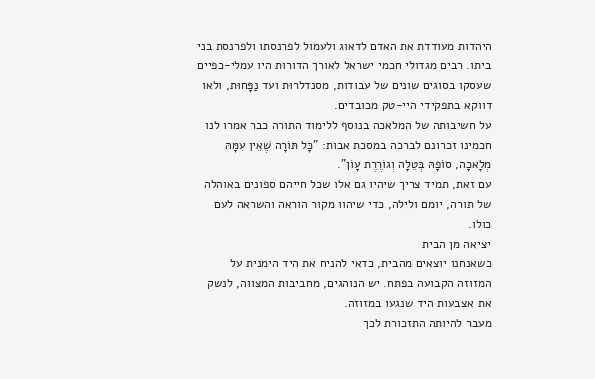היהדות מעודדת את האדם לדאוג ולעמול לפרנסתו ולפרנסת בני ביתו. רבים מגדולי חכמי ישראל לאורך הדורות היו עמלי-כפיים שעסקו בסוגים שונים של עבודות, מסנדלרוּת ועד נַפָּחוּת, ולאו דווקא בתפקידי היי-טק מכובדים.
על חשיבותה של המלאכה בנוסף ללימוד התורה כבר אמרו לנו חכמינו זכרונם לברכה במסכת אבות: "כָּל תּוֹרָה שֶׁאֵין עִמָּהּ מְלָאכָה, סוֹפָהּ בְּטֵלָה וְגוֹרֶרֶת עָוֹן".
עם זאת, תמיד צריך שיהיו גם אלו שכל חייהם ספונים באוהלה של תורה, יומם ולילה, כדי שיהוו מקור הוראה והשראה לעם כולו.
יציאה מן הבית
כשאנחנו יוצאים מהבית, כדאי להניח את היד הימנית על המזוזה הקבועה בפתח. יש הנוהגים, מחביבות המצווה, לנשק את אצבעות היד שנגעו במזוזה.
מעבר להיותה התזכורת לכך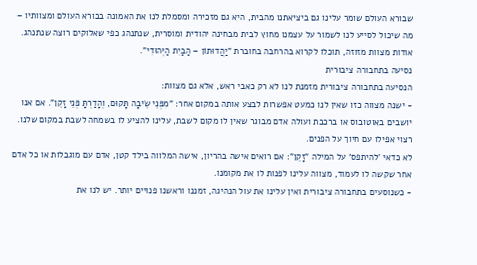שבורא העולם שומר עלינו גם ביציאתנו מהבית, היא גם מזכירה ומסמלת לנו את האמונה בבורא העולם ומצוותיו – מה שיכול לסייע לנו לשמור על עצמנו מחוץ לבית מבחינה יהודית ומוסרית, שנתנהג כפי שאלוקים רוצה שנתנהג.
אודות מצוות מזוזה, תוכלו לקרוא בהרחבה בחוברת "יַהֲדוּתוֹן – הַבַּיִת הַיְּהוּדִי".
נסיעה בתחבורה ציבורית
הנסיעה בתחבורה ציבורית מזמנת לנו לא רק כאבי ראש, אלא גם מצוות:
- ישנה מצווה כזו שאין לנו כמעט אפשרות לבצע אותה במקום אחר: "מִפְּנֵי שֵׂיבָה תָּקוּם, וְהָדַרְתָּ פְּנֵי זָקֵן". אם אנו יושבים באוטובוס או ברכבת ועולה אדם מבוגר שאין לו מקום לשבת, עלינו להציע לו בשמחה לשבת במקום שלנו. רצוי אפילו עם חיוך על הפנים.
לא כדאי 'להיתפס' על המילה "זָקֵן": אם רואים אישה בהריון, אישה המלווה בילד קטן, אדם עם מוגבלות או כל אדם אחר שקשה לו לעמוד, מצווה עלינו לפנות לו את מקומנו.
- כשנוסעים בתחבורה ציבורית ואין עלינו את עול הנהיגה, זמננו וראשנו פנויים יותר. יש לנו את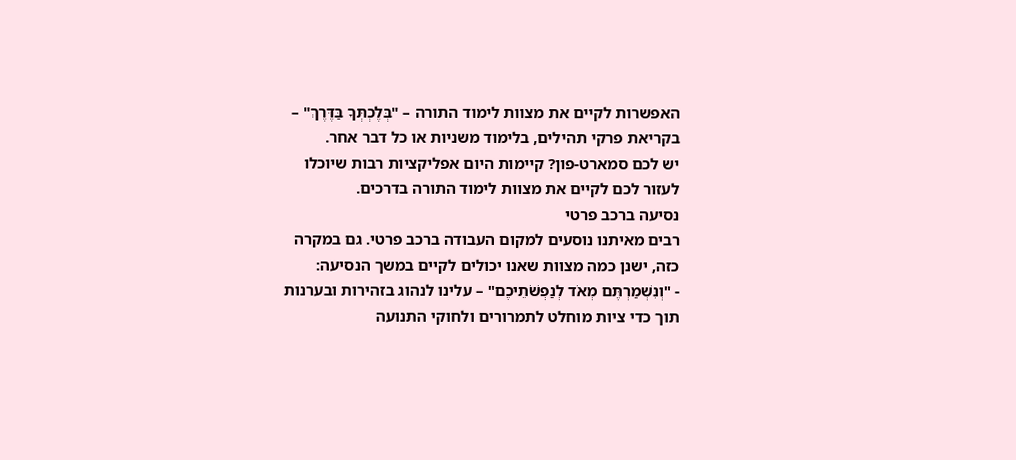האפשרות לקיים את מצוות לימוד התורה – "בְּלֶכְתְּךָ בַּדֶּרֶךְ" – בקריאת פרקי תהילים, בלימוד משניות או כל דבר אחר.
יש לכם סמארט-פון? קיימות היום אפליקציות רבות שיוכלו לעזור לכם לקיים את מצוות לימוד התורה בדרכים.
נסיעה ברכב פרטי
רבים מאיתנו נוסעים למקום העבודה ברכב פרטי. גם במקרה כזה, ישנן כמה מצוות שאנו יכולים לקיים במשך הנסיעה:
- "וְנִשְׁמַרְתֶּם מְאֹד לְנַפְשֹׁתֵיכֶם" – עלינו לנהוג בזהירות ובערנות תוך כדי ציות מוחלט לתמרורים ולחוקי התנועה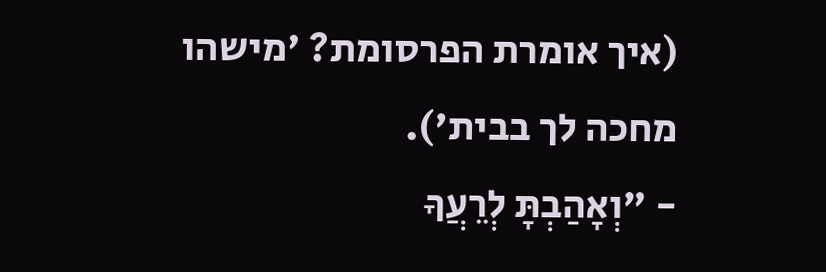(איך אומרת הפרסומת? 'מישהו מחכה לך בבית').
- "וְאָהַבְתָּ לְרֵעֲךָ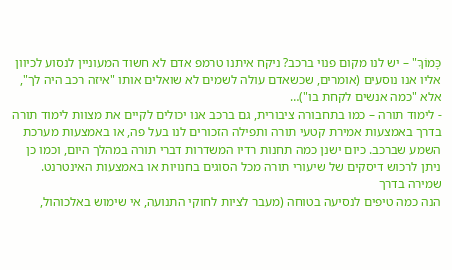כָּמוֹךָ" – יש לנו מקום פנוי ברכב? ניקח איתנו טרמפ אדם לא חשוד המעוניין לנסוע לכיוון אליו אנו נוסעים (אומרים, שכשאדם עולה לשמים לא שואלים אותו "איזה רכב היה לך", אלא "כמה אנשים לקחת בו")…
- לימוד תורה – כמו בתחבורה ציבורית, גם ברכב אנו יכולים לקיים את מצוות לימוד תורה בדרך באמצעות אמירת קטעי תורה ותפילה הזכורים לנו בעל פה, או באמצעות מערכת השמע שברכב. כיום ישנן כמה תחנות רדיו המשדרות דברי תורה במהלך היום, וכמו כן ניתן לרכוש דיסקים של שיעורי תורה מכל הסוגים בחנויות או באמצעות האינטרנט.
שמירה בדרך
הנה כמה טיפים לנסיעה בטוחה (מעבר לציות לחוקי התנועה, אי שימוש באלכוהול,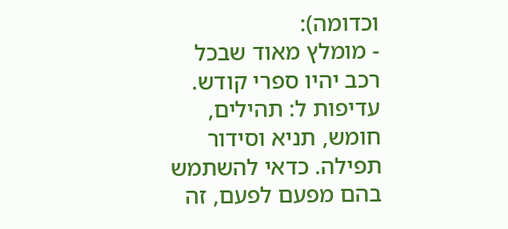וכדומה):
- מומלץ מאוד שבכל רכב יהיו ספרי קודש. עדיפות ל: תהילים, חומש, תניא וסידור תפילה. כדאי להשתמש בהם מפעם לפעם, זה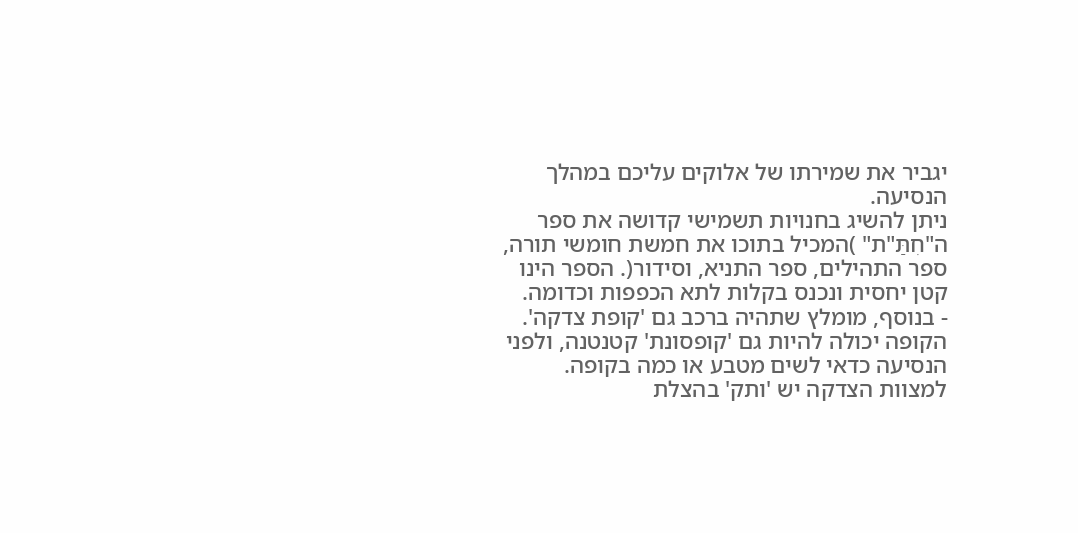יגביר את שמירתו של אלוקים עליכם במהלך הנסיעה.
ניתן להשיג בחנויות תשמישי קדושה את ספר ה"חִתַּ"ת" )המכיל בתוכו את חמשת חומשי תורה, ספר התהילים, ספר התניא, וסידור(. הספר הינו קטן יחסית ונכנס בקלות לתא הכפפות וכדומה.
- בנוסף, מומלץ שתהיה ברכב גם 'קופת צדקה'. הקופה יכולה להיות גם 'קופסונת' קטנטנה, ולפני הנסיעה כדאי לשים מטבע או כמה בקופה. למצוות הצדקה יש 'ותק' בהצלת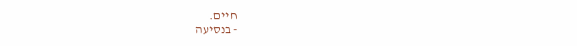חיים.
- בנסיעה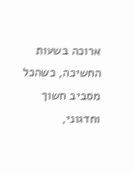ארוכה בשעות החשיכה, כשהכל מסביב חשוך וחדגוני,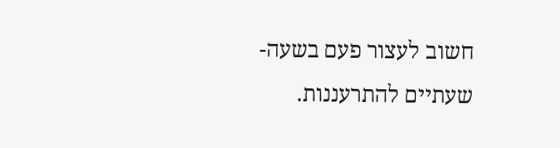חשוב לעצור פעם בשעה-שעתיים להתרעננות.